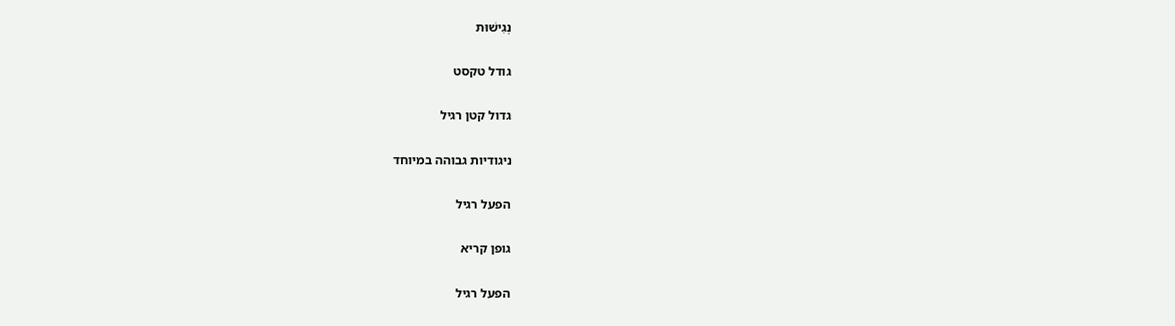נְגִישׁוּת

גודל טקסט

גדול קטן רגיל

ניגודיות גבוהה במיוחד

הפעל רגיל

גופן קריא

הפעל רגיל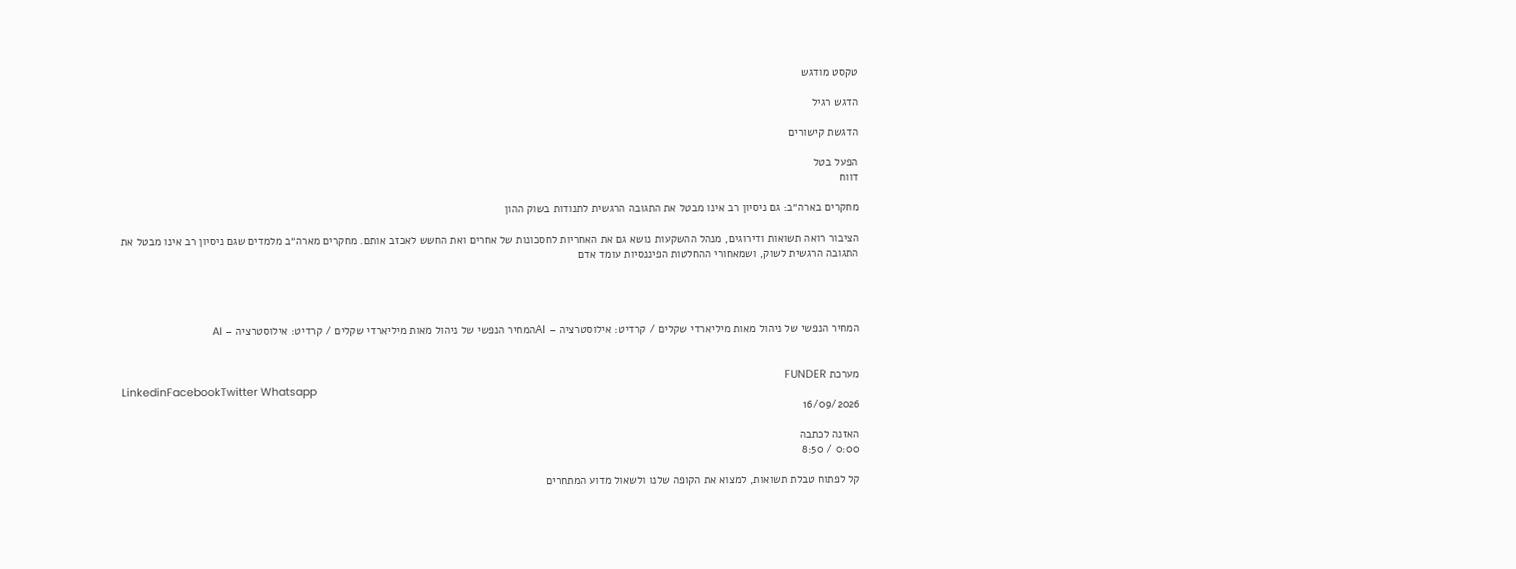טקסט מודגש

הדגש רגיל

הדגשת קישורים

הפעל בטל
דווח

מחקרים בארה״ב: גם ניסיון רב אינו מבטל את התגובה הרגשית לתנודות בשוק ההון

הציבור רואה תשואות ודירוגים, מנהל ההשקעות נושא גם את האחריות לחסכונות של אחרים ואת החשש לאכזב אותם. מחקרים מארה״ב מלמדים שגם ניסיון רב אינו מבטל את התגובה הרגשית לשוק, ושמאחורי ההחלטות הפיננסיות עומד אדם




המחיר הנפשי של ניהול מאות מיליארדי שקלים / קרדיט: אילוסטרציה – AIהמחיר הנפשי של ניהול מאות מיליארדי שקלים / קרדיט: אילוסטרציה – AI


מערכת FUNDER
LinkedinFacebookTwitter Whatsapp
16/09/2026

האזנה לכתבה
0:00 / 8:50

קל לפתוח טבלת תשואות, למצוא את הקופה שלנו ולשאול מדוע המתחרים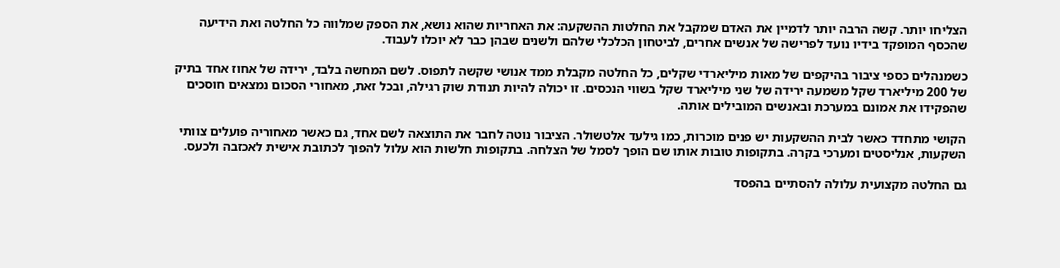הצליחו יותר. קשה הרבה יותר לדמיין את האדם שמקבל את החלטות ההשקעה: את האחריות שהוא נושא, את הספק שמלווה כל החלטה ואת הידיעה שהכסף המופקד בידיו נועד לפרישה של אנשים אחרים, לביטחון הכלכלי שלהם ולשנים שבהן כבר לא יוכלו לעבוד.

כשמנהלים כספי ציבור בהיקפים של מאות מיליארדי שקלים, כל החלטה מקבלת ממד אנושי שקשה לתפוס. לשם המחשה בלבד, ירידה של אחוז אחד בתיק של 200 מיליארד שקל משמעה ירידה של שני מיליארד שקל בשווי הנכסים. זו יכולה להיות תנודת שוק רגילה, ובכל זאת, מאחורי הסכום נמצאים חוסכים שהפקידו את אמונם במערכת ובאנשים המובילים אותה.

הקושי מתחדד כאשר לבית ההשקעות יש פנים מוכרות, כמו גילעד אלטשולר. הציבור נוטה לחבר את התוצאה לשם אחד, גם כאשר מאחוריה פועלים צוותי השקעות, אנליסטים ומערכי בקרה. בתקופות טובות אותו שם הופך לסמל של הצלחה. בתקופות חלשות הוא עלול להפוך לכתובת אישית לאכזבה ולכעס.

גם החלטה מקצועית עלולה להסתיים בהפסד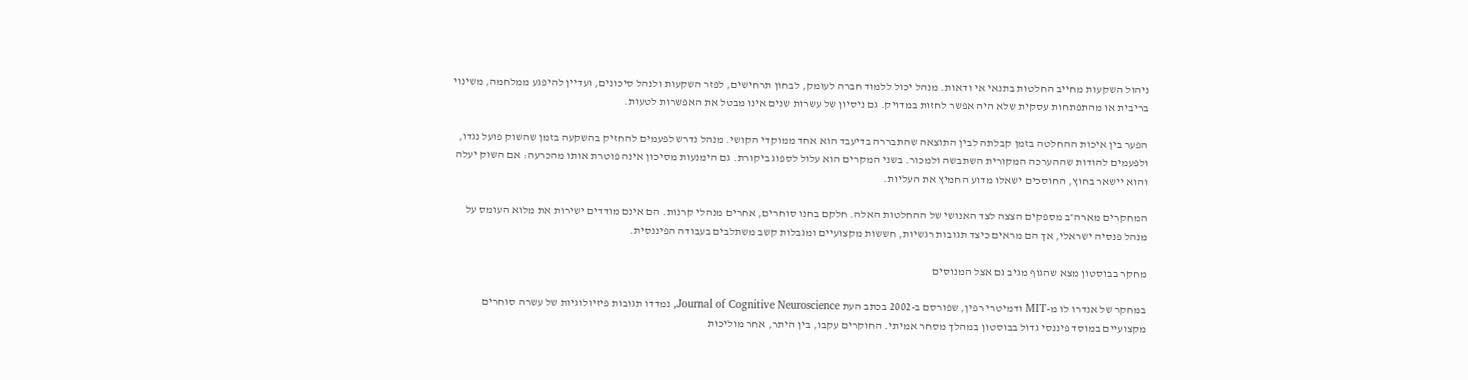ניהול השקעות מחייב החלטות בתנאי אי ודאות. מנהל יכול ללמוד חברה לעומק, לבחון תרחישים, לפזר השקעות ולנהל סיכונים, ועדיין להיפגע ממלחמה, משינוי בריבית או מהתפתחות עסקית שלא היה אפשר לחזות במדויק. גם ניסיון של עשרות שנים אינו מבטל את האפשרות לטעות.

הפער בין איכות ההחלטה בזמן קבלתה לבין התוצאה שהתבררה בדיעבד הוא אחד ממוקדי הקושי. מנהל נדרש לפעמים להחזיק בהשקעה בזמן שהשוק פועל נגדו, ולפעמים להודות שההערכה המקורית השתבשה ולמכור. בשני המקרים הוא עלול לספוג ביקורת. גם הימנעות מסיכון אינה פוטרת אותו מהכרעה: אם השוק יעלה והוא יישאר בחוץ, החוסכים ישאלו מדוע החמיץ את העליות.

המחקרים מארה״ב מספקים הצצה לצד האנושי של ההחלטות האלה. חלקם בחנו סוחרים, אחרים מנהלי קרנות. הם אינם מודדים ישירות את מלוא העומס על מנהל פנסיה ישראלי, אך הם מראים כיצד תגובות רגשיות, חששות מקצועיים ומגבלות קשב משתלבים בעבודה הפיננסית.

מחקר בבוסטון מצא שהגוף מגיב גם אצל המנוסים

במחקר של אנדרו לו מ-MIT ודמיטרי רפין, שפורסם ב-2002 בכתב העת Journal of Cognitive Neuroscience, נמדדו תגובות פיזיולוגיות של עשרה סוחרים מקצועיים במוסד פיננסי גדול בבוסטון במהלך מסחר אמיתי. החוקרים עקבו, בין היתר, אחר מוליכות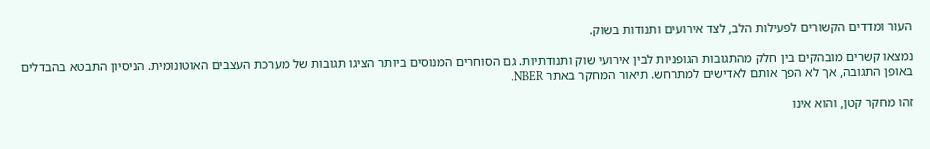העור ומדדים הקשורים לפעילות הלב, לצד אירועים ותנודות בשוק.

נמצאו קשרים מובהקים בין חלק מהתגובות הגופניות לבין אירועי שוק ותנודתיות. גם הסוחרים המנוסים ביותר הציגו תגובות של מערכת העצבים האוטונומית. הניסיון התבטא בהבדלים באופן התגובה, אך לא הפך אותם לאדישים למתרחש. תיאור המחקר באתר NBER.

זהו מחקר קטן, והוא אינו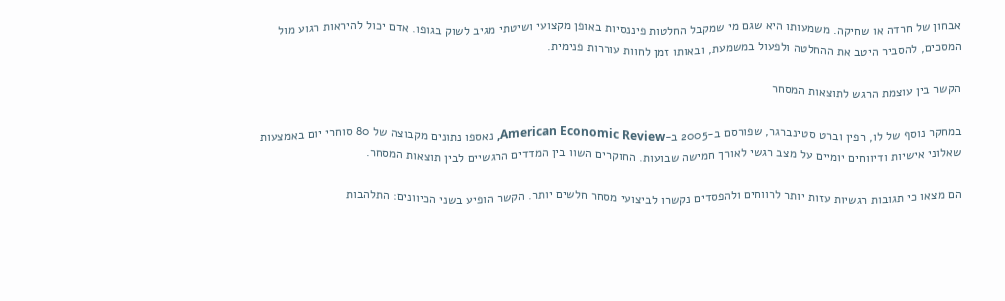אבחון של חרדה או שחיקה. משמעותו היא שגם מי שמקבל החלטות פיננסיות באופן מקצועי ושיטתי מגיב לשוק בגופו. אדם יכול להיראות רגוע מול המסכים, להסביר היטב את ההחלטה ולפעול במשמעת, ובאותו זמן לחוות עוררות פנימית.

הקשר בין עוצמת הרגש לתוצאות המסחר

במחקר נוסף של לו, רפין וברט סטינברגר, שפורסם ב-2005 ב-American Economic Review, נאספו נתונים מקבוצה של 80 סוחרי יום באמצעות שאלוני אישיות ודיווחים יומיים על מצב רגשי לאורך חמישה שבועות. החוקרים השוו בין המדדים הרגשיים לבין תוצאות המסחר.

הם מצאו כי תגובות רגשיות עזות יותר לרווחים ולהפסדים נקשרו לביצועי מסחר חלשים יותר. הקשר הופיע בשני הכיוונים: התלהבות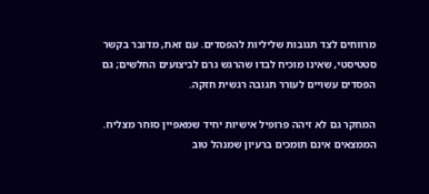מרווחים לצד תגובות שליליות להפסדים. עם זאת, מדובר בקשר סטטיסטי, שאינו מוכיח לבדו שהרגש גרם לביצועים החלשים; גם הפסדים עשויים לעורר תגובה רגשית חזקה.

המחקר גם לא זיהה פרופיל אישיות יחיד שמאפיין סוחר מצליח. הממצאים אינם תומכים ברעיון שמנהל טוב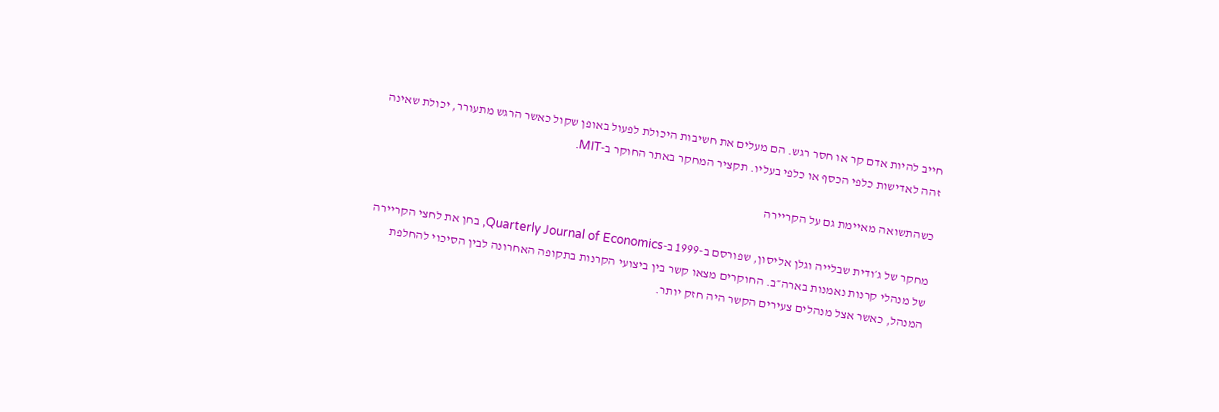חייב להיות אדם קר או חסר רגש. הם מעלים את חשיבות היכולת לפעול באופן שקול כאשר הרגש מתעורר, יכולת שאינה זהה לאדישות כלפי הכסף או כלפי בעליו. תקציר המחקר באתר החוקר ב-MIT.

כשהתשואה מאיימת גם על הקריירה

מחקר של ג׳ודית שבלייה וגלן אליסון, שפורסם ב-1999 ב-Quarterly Journal of Economics, בחן את לחצי הקריירה של מנהלי קרנות נאמנות בארה״ב. החוקרים מצאו קשר בין ביצועי הקרנות בתקופה האחרונה לבין הסיכוי להחלפת המנהל, כאשר אצל מנהלים צעירים הקשר היה חזק יותר.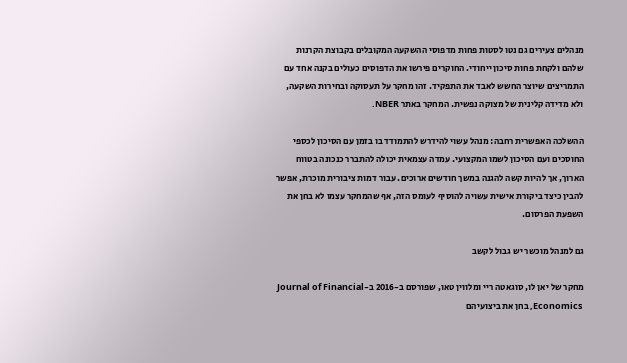מנהלים צעירים גם נטו לסטות פחות מדפוסי ההשקעה המקובלים בקבוצת הקרנות שלהם ולקחת פחות סיכון ייחודי. החוקרים פירשו את הדפוסים כעולים בקנה אחד עם התמריצים שיוצר החשש לאבד את התפקיד. זהו מחקר על תעסוקה ובחירות השקעה, ולא מדידה קלינית של מצוקה נפשית. המחקר באתר NBER.

ההשלכה האפשרית רחבה: מנהל עשוי להידרש להתמודד בו בזמן עם הסיכון לכספי החוסכים ועם הסיכון לשמו המקצועי. עמדה עצמאית יכולה להתברר כנכונה בטווח הארוך, אך להיות קשה להגנה במשך חודשים ארוכים. עבור דמות ציבורית מוכרת, אפשר להבין כיצד ביקורת אישית עשויה להוסיף לעומס הזה, אף שהמחקר עצמו לא בחן את השפעת הפרסום.

גם למנהל מוכשר יש גבול לקשב

מחקר של יאן לו, סוגאטה ריי ומלווין טאו, שפורסם ב-2016 ב-Journal of Financial Economics, בחן את ביצועיהם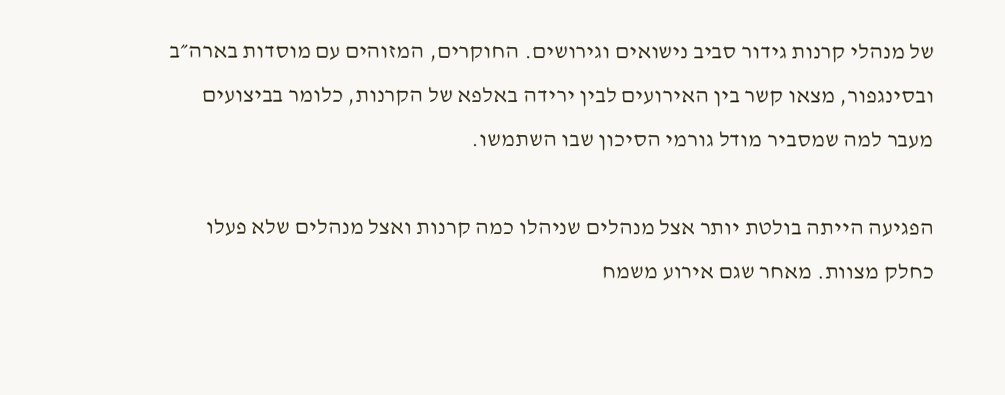של מנהלי קרנות גידור סביב נישואים וגירושים. החוקרים, המזוהים עם מוסדות בארה״ב ובסינגפור, מצאו קשר בין האירועים לבין ירידה באלפא של הקרנות, כלומר בביצועים מעבר למה שמסביר מודל גורמי הסיכון שבו השתמשו.

הפגיעה הייתה בולטת יותר אצל מנהלים שניהלו כמה קרנות ואצל מנהלים שלא פעלו כחלק מצוות. מאחר שגם אירוע משמח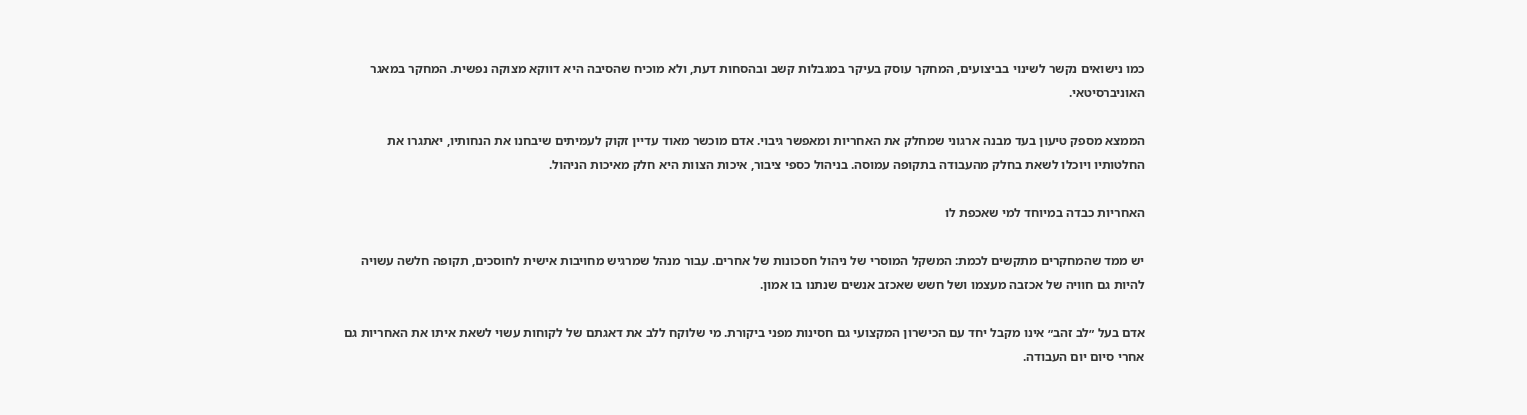כמו נישואים נקשר לשינוי בביצועים, המחקר עוסק בעיקר במגבלות קשב ובהסחות דעת, ולא מוכיח שהסיבה היא דווקא מצוקה נפשית. המחקר במאגר האוניברסיטאי.

הממצא מספק טיעון בעד מבנה ארגוני שמחלק את האחריות ומאפשר גיבוי. אדם מוכשר מאוד עדיין זקוק לעמיתים שיבחנו את הנחותיו, יאתגרו את החלטותיו ויוכלו לשאת בחלק מהעבודה בתקופה עמוסה. בניהול כספי ציבור, איכות הצוות היא חלק מאיכות הניהול.

האחריות כבדה במיוחד למי שאכפת לו

יש ממד שהמחקרים מתקשים לכמת: המשקל המוסרי של ניהול חסכונות של אחרים. עבור מנהל שמרגיש מחויבות אישית לחוסכים, תקופה חלשה עשויה להיות גם חוויה של אכזבה מעצמו ושל חשש שאכזב אנשים שנתנו בו אמון.

אדם בעל ״לב זהב״ אינו מקבל יחד עם הכישרון המקצועי גם חסינות מפני ביקורת. מי שלוקח ללב את דאגתם של לקוחות עשוי לשאת איתו את האחריות גם אחרי סיום יום העבודה.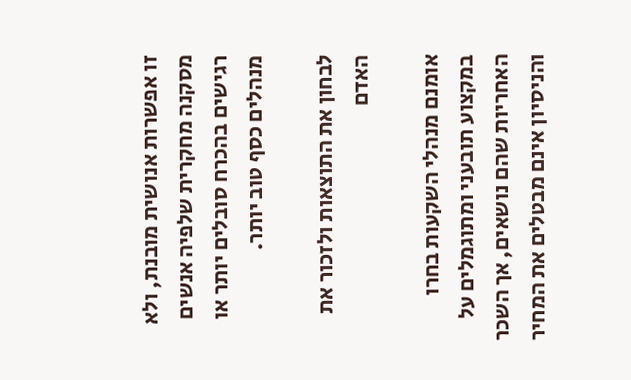זו אפשרות אנושית מובנת, ולא מסקנה מחקרית שלפיה אנשים רגישים בהכרח סובלים יותר או מנהלים כסף טוב יותר.

לבחון את התוצאות ולזכור את האדם

אומנם מנהלי השקעות בחרו במקצוע תובעני ומתוגמלים על האחריות שהם נושאים, אך השכר והניסיון אינם מבטלים את המחיר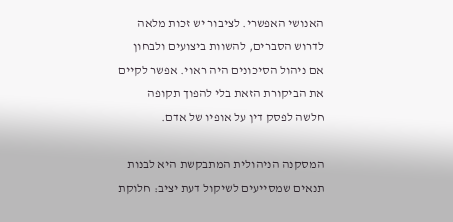האנושי האפשרי. לציבור יש זכות מלאה לדרוש הסברים, להשוות ביצועים ולבחון אם ניהול הסיכונים היה ראוי. אפשר לקיים את הביקורת הזאת בלי להפוך תקופה חלשה לפסק דין על אופיו של אדם.

המסקנה הניהולית המתבקשת היא לבנות תנאים שמסייעים לשיקול דעת יציב: חלוקת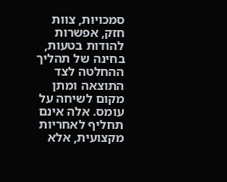סמכויות, צוות חזק, אפשרות להודות בטעות, בחינה של תהליך ההחלטה לצד התוצאה ומתן מקום לשיחה על עומס. אלה אינם תחליף לאחריות מקצועית, אלא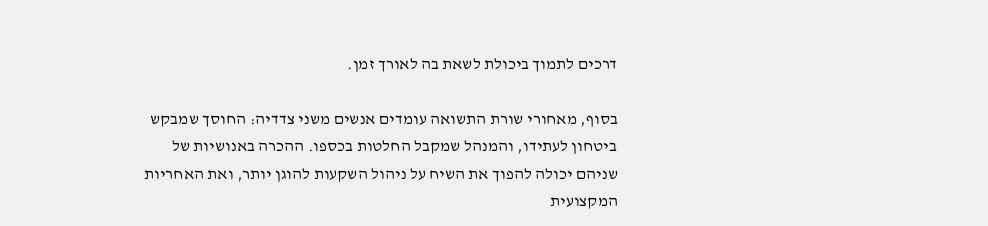דרכים לתמוך ביכולת לשאת בה לאורך זמן.

בסוף, מאחורי שורת התשואה עומדים אנשים משני צדדיה: החוסך שמבקש ביטחון לעתידו, והמנהל שמקבל החלטות בכספו. ההכרה באנושיות של שניהם יכולה להפוך את השיח על ניהול השקעות להוגן יותר, ואת האחריות המקצועית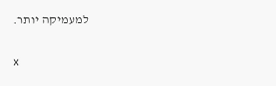למעמיקה יותר.

x